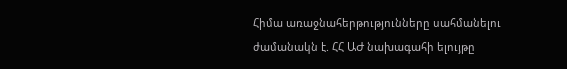Հիմա առաջնահերթությունները սահմանելու ժամանակն է. ՀՀ ԱԺ նախագահի ելույթը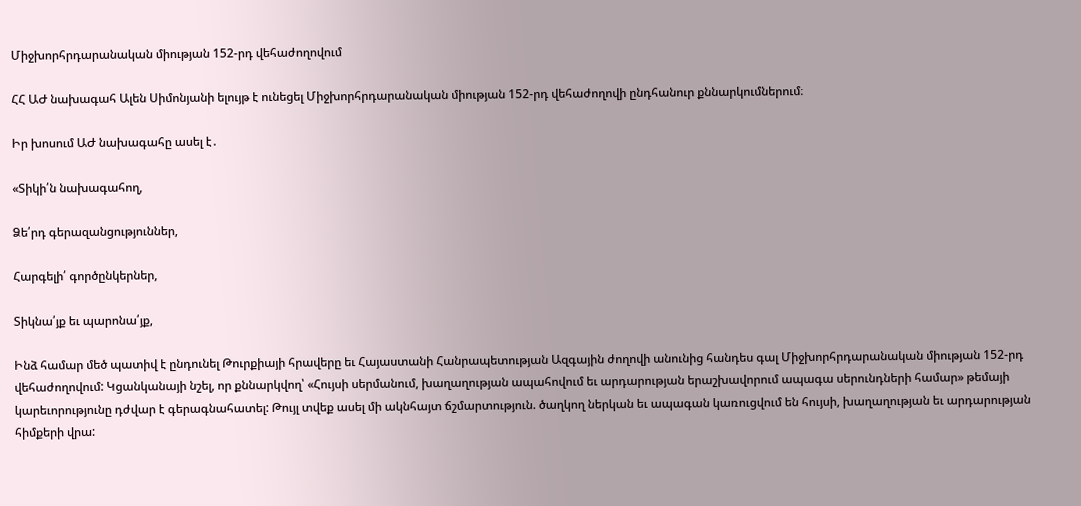Միջխորհրդարանական միության 152-րդ վեհաժողովում

ՀՀ ԱԺ նախագահ Ալեն Սիմոնյանի ելույթ է ունեցել Միջխորհրդարանական միության 152-րդ վեհաժողովի ընդհանուր քննարկումներում։

Իր խոսում ԱԺ նախագահը ասել է․

«Տիկի՛ն նախագահող,

Ձե՛րդ գերազանցություններ,

Հարգելի՛ գործընկերներ,

Տիկնա՛յք եւ պարոնա՛յք,

Ինձ համար մեծ պատիվ է ընդունել Թուրքիայի հրավերը եւ Հայաստանի Հանրապետության Ազգային ժողովի անունից հանդես գալ Միջխորհրդարանական միության 152-րդ վեհաժողովում: Կցանկանայի նշել, որ քննարկվող՝ «Հույսի սերմանում, խաղաղության ապահովում եւ արդարության երաշխավորում ապագա սերունդների համար» թեմայի կարեւորությունը դժվար է գերագնահատել: Թույլ տվեք ասել մի ակնհայտ ճշմարտություն. ծաղկող ներկան եւ ապագան կառուցվում են հույսի, խաղաղության եւ արդարության հիմքերի վրա: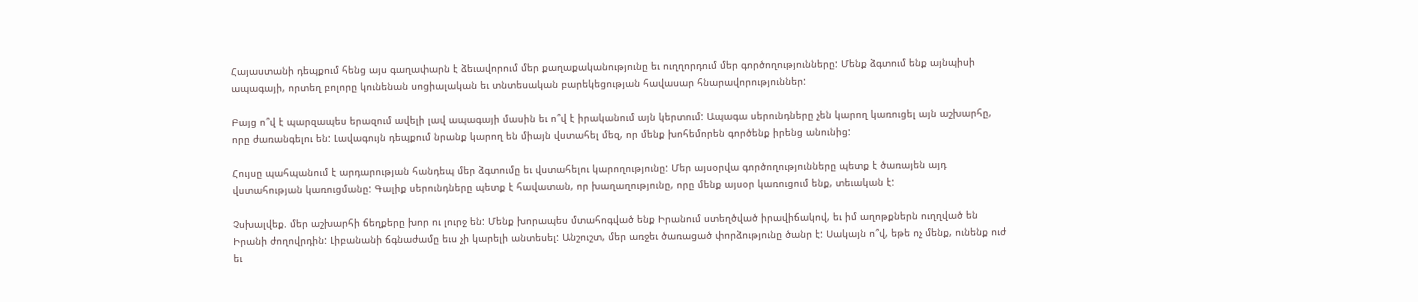Հայաստանի դեպքում հենց այս գաղափարն է ձեւավորում մեր քաղաքականությունը եւ ուղղորդում մեր գործողությունները: Մենք ձգտում ենք այնպիսի ապագայի, որտեղ բոլորը կունենան սոցիալական եւ տնտեսական բարեկեցության հավասար հնարավորություններ:

Բայց ո՞վ է պարզապես երազում ավելի լավ ապագայի մասին եւ ո՞վ է իրականում այն կերտում: Ապագա սերունդները չեն կարող կառուցել այն աշխարհը, որը ժառանգելու են: Լավագույն դեպքում նրանք կարող են միայն վստահել մեզ, որ մենք խոհեմորեն գործենք իրենց անունից:

Հույսը պահպանում է արդարության հանդեպ մեր ձգտումը եւ վստահելու կարողությունը: Մեր այսօրվա գործողությունները պետք է ծառայեն այդ վստահության կառուցմանը: Գալիք սերունդները պետք է հավատան, որ խաղաղությունը, որը մենք այսօր կառուցում ենք, տեւական է:

Չսխալվեք. մեր աշխարհի ճեղքերը խոր ու լուրջ են: Մենք խորապես մտահոգված ենք Իրանում ստեղծված իրավիճակով, եւ իմ աղոթքներն ուղղված են Իրանի ժողովրդին: Լիբանանի ճգնաժամը եւս չի կարելի անտեսել: Անշուշտ, մեր առջեւ ծառացած փորձությունը ծանր է: Սակայն ո՞վ, եթե ոչ մենք, ունենք ուժ եւ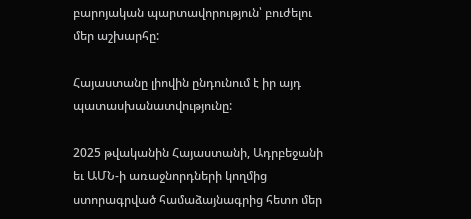բարոյական պարտավորություն՝ բուժելու մեր աշխարհը:

Հայաստանը լիովին ընդունում է իր այդ պատասխանատվությունը:

2025 թվականին Հայաստանի, Ադրբեջանի եւ ԱՄՆ-ի առաջնորդների կողմից ստորագրված համաձայնագրից հետո մեր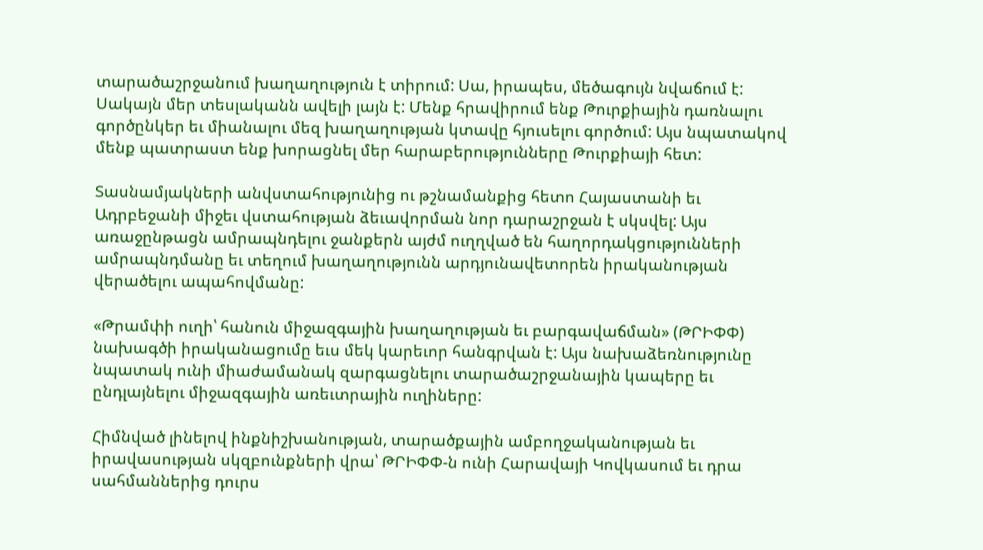տարածաշրջանում խաղաղություն է տիրում: Սա, իրապես, մեծագույն նվաճում է: Սակայն մեր տեսլականն ավելի լայն է: Մենք հրավիրում ենք Թուրքիային դառնալու գործընկեր եւ միանալու մեզ խաղաղության կտավը հյուսելու գործում: Այս նպատակով մենք պատրաստ ենք խորացնել մեր հարաբերությունները Թուրքիայի հետ:

Տասնամյակների անվստահությունից ու թշնամանքից հետո Հայաստանի եւ Ադրբեջանի միջեւ վստահության ձեւավորման նոր դարաշրջան է սկսվել: Այս առաջընթացն ամրապնդելու ջանքերն այժմ ուղղված են հաղորդակցությունների ամրապնդմանը եւ տեղում խաղաղությունն արդյունավետորեն իրականության վերածելու ապահովմանը:

«Թրամփի ուղի՝ հանուն միջազգային խաղաղության եւ բարգավաճման» (ԹՐԻՓՓ) նախագծի իրականացումը եւս մեկ կարեւոր հանգրվան է: Այս նախաձեռնությունը նպատակ ունի միաժամանակ զարգացնելու տարածաշրջանային կապերը եւ ընդլայնելու միջազգային առեւտրային ուղիները:

Հիմնված լինելով ինքնիշխանության, տարածքային ամբողջականության եւ իրավասության սկզբունքների վրա՝ ԹՐԻՓՓ-ն ունի Հարավայի Կովկասում եւ դրա սահմաններից դուրս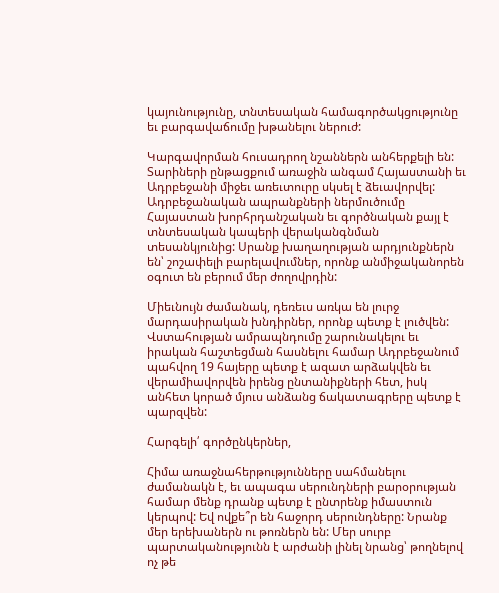կայունությունը, տնտեսական համագործակցությունը եւ բարգավաճումը խթանելու ներուժ:

Կարգավորման հուսադրող նշաններն անհերքելի են: Տարիների ընթացքում առաջին անգամ Հայաստանի եւ Ադրբեջանի միջեւ առեւտուրը սկսել է ձեւավորվել: Ադրբեջանական ապրանքների ներմուծումը Հայաստան խորհրդանշական եւ գործնական քայլ է տնտեսական կապերի վերականգնման տեսանկյունից: Սրանք խաղաղության արդյունքներն են՝ շոշափելի բարելավումներ, որոնք անմիջականորեն օգուտ են բերում մեր ժողովրդին:

Միեւնույն ժամանակ, դեռեւս առկա են լուրջ մարդասիրական խնդիրներ, որոնք պետք է լուծվեն: Վստահության ամրապնդումը շարունակելու եւ իրական հաշտեցման հասնելու համար Ադրբեջանում պահվող 19 հայերը պետք է ազատ արձակվեն եւ վերամիավորվեն իրենց ընտանիքների հետ, իսկ անհետ կորած մյուս անձանց ճակատագրերը պետք է պարզվեն:

Հարգելի՛ գործընկերներ,

Հիմա առաջնահերթությունները սահմանելու ժամանակն է, եւ ապագա սերունդների բարօրության համար մենք դրանք պետք է ընտրենք իմաստուն կերպով: Եվ ովքե՞ր են հաջորդ սերունդները: Նրանք մեր երեխաներն ու թոռներն են: Մեր սուրբ պարտականությունն է արժանի լինել նրանց՝ թողնելով ոչ թե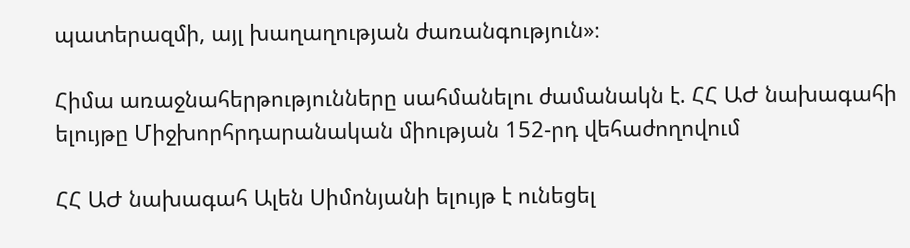պատերազմի, այլ խաղաղության ժառանգություն»։

Հիմա առաջնահերթությունները սահմանելու ժամանակն է. ՀՀ ԱԺ նախագահի ելույթը Միջխորհրդարանական միության 152-րդ վեհաժողովում

ՀՀ ԱԺ նախագահ Ալեն Սիմոնյանի ելույթ է ունեցել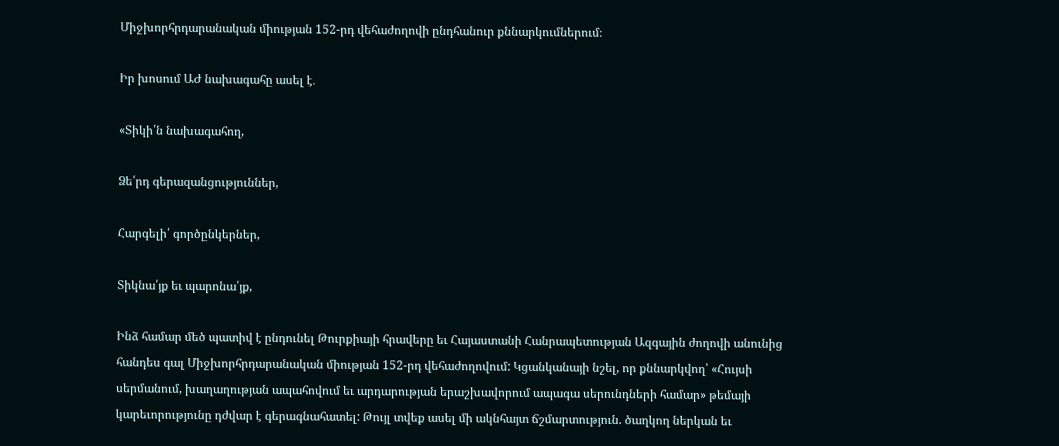Միջխորհրդարանական միության 152-րդ վեհաժողովի ընդհանուր քննարկումներում։

Իր խոսում ԱԺ նախագահը ասել է․

«Տիկի՛ն նախագահող,

Ձե՛րդ գերազանցություններ,

Հարգելի՛ գործընկերներ,

Տիկնա՛յք եւ պարոնա՛յք,

Ինձ համար մեծ պատիվ է ընդունել Թուրքիայի հրավերը եւ Հայաստանի Հանրապետության Ազգային ժողովի անունից հանդես գալ Միջխորհրդարանական միության 152-րդ վեհաժողովում: Կցանկանայի նշել, որ քննարկվող՝ «Հույսի սերմանում, խաղաղության ապահովում եւ արդարության երաշխավորում ապագա սերունդների համար» թեմայի կարեւորությունը դժվար է գերագնահատել: Թույլ տվեք ասել մի ակնհայտ ճշմարտություն. ծաղկող ներկան եւ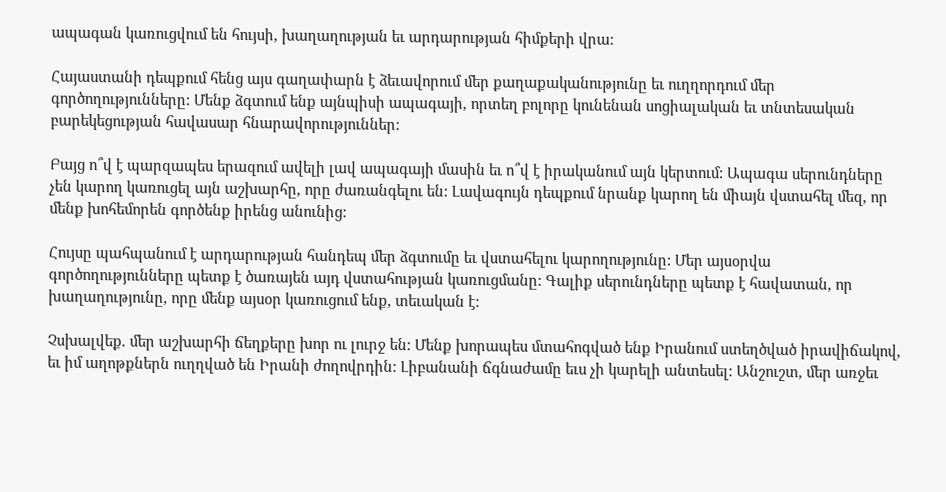ապագան կառուցվում են հույսի, խաղաղության եւ արդարության հիմքերի վրա:

Հայաստանի դեպքում հենց այս գաղափարն է ձեւավորում մեր քաղաքականությունը եւ ուղղորդում մեր գործողությունները: Մենք ձգտում ենք այնպիսի ապագայի, որտեղ բոլորը կունենան սոցիալական եւ տնտեսական բարեկեցության հավասար հնարավորություններ:

Բայց ո՞վ է պարզապես երազում ավելի լավ ապագայի մասին եւ ո՞վ է իրականում այն կերտում: Ապագա սերունդները չեն կարող կառուցել այն աշխարհը, որը ժառանգելու են: Լավագույն դեպքում նրանք կարող են միայն վստահել մեզ, որ մենք խոհեմորեն գործենք իրենց անունից:

Հույսը պահպանում է արդարության հանդեպ մեր ձգտումը եւ վստահելու կարողությունը: Մեր այսօրվա գործողությունները պետք է ծառայեն այդ վստահության կառուցմանը: Գալիք սերունդները պետք է հավատան, որ խաղաղությունը, որը մենք այսօր կառուցում ենք, տեւական է:

Չսխալվեք. մեր աշխարհի ճեղքերը խոր ու լուրջ են: Մենք խորապես մտահոգված ենք Իրանում ստեղծված իրավիճակով, եւ իմ աղոթքներն ուղղված են Իրանի ժողովրդին: Լիբանանի ճգնաժամը եւս չի կարելի անտեսել: Անշուշտ, մեր առջեւ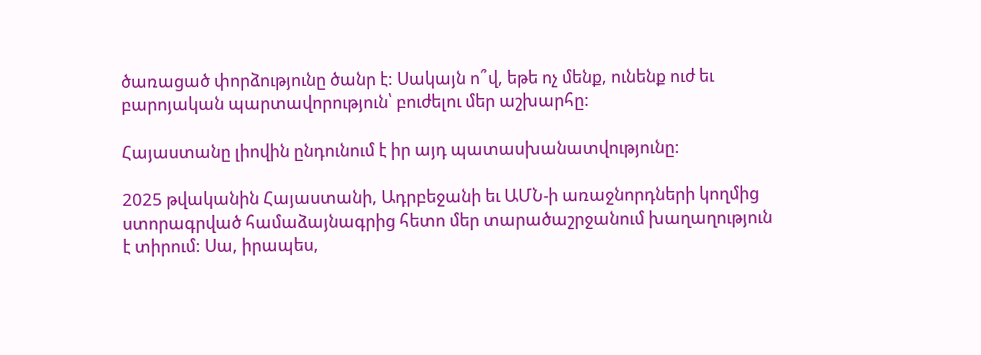ծառացած փորձությունը ծանր է: Սակայն ո՞վ, եթե ոչ մենք, ունենք ուժ եւ բարոյական պարտավորություն՝ բուժելու մեր աշխարհը:

Հայաստանը լիովին ընդունում է իր այդ պատասխանատվությունը:

2025 թվականին Հայաստանի, Ադրբեջանի եւ ԱՄՆ-ի առաջնորդների կողմից ստորագրված համաձայնագրից հետո մեր տարածաշրջանում խաղաղություն է տիրում: Սա, իրապես,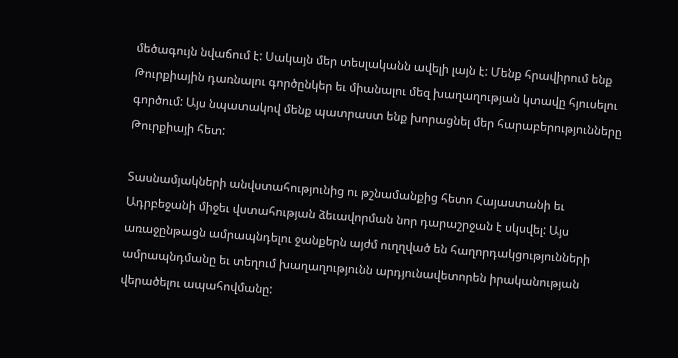մեծագույն նվաճում է: Սակայն մեր տեսլականն ավելի լայն է: Մենք հրավիրում ենք Թուրքիային դառնալու գործընկեր եւ միանալու մեզ խաղաղության կտավը հյուսելու գործում: Այս նպատակով մենք պատրաստ ենք խորացնել մեր հարաբերությունները Թուրքիայի հետ:

Տասնամյակների անվստահությունից ու թշնամանքից հետո Հայաստանի եւ Ադրբեջանի միջեւ վստահության ձեւավորման նոր դարաշրջան է սկսվել: Այս առաջընթացն ամրապնդելու ջանքերն այժմ ուղղված են հաղորդակցությունների ամրապնդմանը եւ տեղում խաղաղությունն արդյունավետորեն իրականության վերածելու ապահովմանը: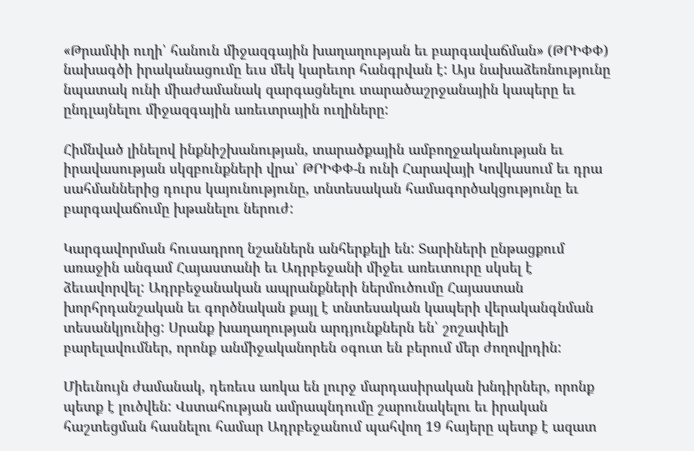«Թրամփի ուղի՝ հանուն միջազգային խաղաղության եւ բարգավաճման» (ԹՐԻՓՓ) նախագծի իրականացումը եւս մեկ կարեւոր հանգրվան է: Այս նախաձեռնությունը նպատակ ունի միաժամանակ զարգացնելու տարածաշրջանային կապերը եւ ընդլայնելու միջազգային առեւտրային ուղիները:

Հիմնված լինելով ինքնիշխանության, տարածքային ամբողջականության եւ իրավասության սկզբունքների վրա՝ ԹՐԻՓՓ-ն ունի Հարավայի Կովկասում եւ դրա սահմաններից դուրս կայունությունը, տնտեսական համագործակցությունը եւ բարգավաճումը խթանելու ներուժ:

Կարգավորման հուսադրող նշաններն անհերքելի են: Տարիների ընթացքում առաջին անգամ Հայաստանի եւ Ադրբեջանի միջեւ առեւտուրը սկսել է ձեւավորվել: Ադրբեջանական ապրանքների ներմուծումը Հայաստան խորհրդանշական եւ գործնական քայլ է տնտեսական կապերի վերականգնման տեսանկյունից: Սրանք խաղաղության արդյունքներն են՝ շոշափելի բարելավումներ, որոնք անմիջականորեն օգուտ են բերում մեր ժողովրդին:

Միեւնույն ժամանակ, դեռեւս առկա են լուրջ մարդասիրական խնդիրներ, որոնք պետք է լուծվեն: Վստահության ամրապնդումը շարունակելու եւ իրական հաշտեցման հասնելու համար Ադրբեջանում պահվող 19 հայերը պետք է ազատ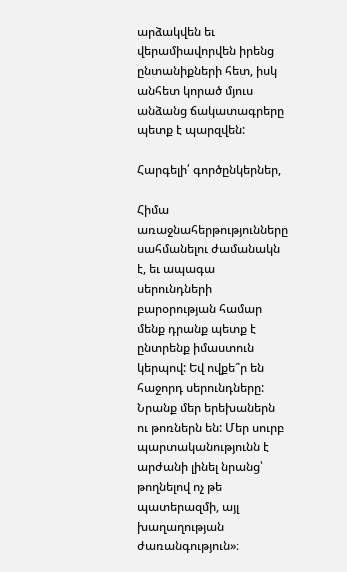արձակվեն եւ վերամիավորվեն իրենց ընտանիքների հետ, իսկ անհետ կորած մյուս անձանց ճակատագրերը պետք է պարզվեն:

Հարգելի՛ գործընկերներ,

Հիմա առաջնահերթությունները սահմանելու ժամանակն է, եւ ապագա սերունդների բարօրության համար մենք դրանք պետք է ընտրենք իմաստուն կերպով: Եվ ովքե՞ր են հաջորդ սերունդները: Նրանք մեր երեխաներն ու թոռներն են: Մեր սուրբ պարտականությունն է արժանի լինել նրանց՝ թողնելով ոչ թե պատերազմի, այլ խաղաղության ժառանգություն»։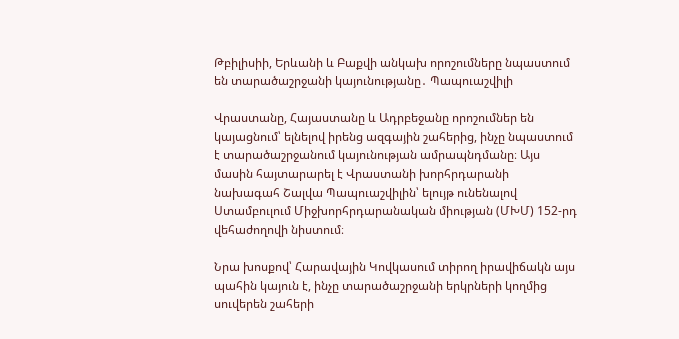Թբիլիսիի, Երևանի և Բաքվի անկախ որոշումները նպաստում են տարածաշրջանի կայունությանը․ Պապուաշվիլի

Վրաստանը, Հայաստանը և Ադրբեջանը որոշումներ են կայացնում՝ ելնելով իրենց ազգային շահերից, ինչը նպաստում է տարածաշրջանում կայունության ամրապնդմանը։ Այս մասին հայտարարել է Վրաստանի խորհրդարանի նախագահ Շալվա Պապուաշվիլին՝ ելույթ ունենալով Ստամբուլում Միջխորհրդարանական միության (ՄԽՄ) 152-րդ վեհաժողովի նիստում։

Նրա խոսքով՝ Հարավային Կովկասում տիրող իրավիճակն այս պահին կայուն է, ինչը տարածաշրջանի երկրների կողմից սուվերեն շահերի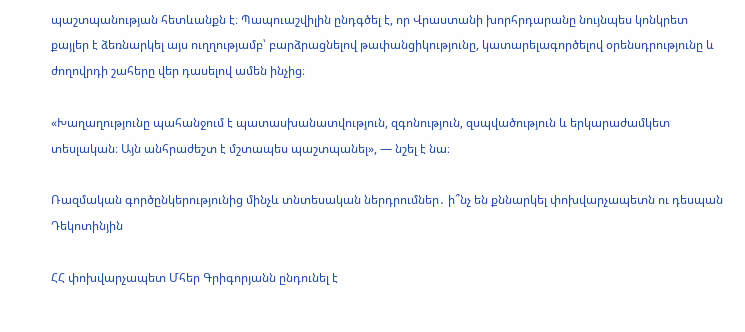պաշտպանության հետևանքն է։ Պապուաշվիլին ընդգծել է, որ Վրաստանի խորհրդարանը նույնպես կոնկրետ քայլեր է ձեռնարկել այս ուղղությամբ՝ բարձրացնելով թափանցիկությունը, կատարելագործելով օրենսդրությունը և ժողովրդի շահերը վեր դասելով ամեն ինչից։

«Խաղաղությունը պահանջում է պատասխանատվություն, զգոնություն, զսպվածություն և երկարաժամկետ տեսլական։ Այն անհրաժեշտ է մշտապես պաշտպանել», — նշել է նա։

Ռազմական գործընկերությունից մինչև տնտեսական ներդրումներ․ ի՞նչ են քննարկել փոխվարչապետն ու դեսպան Դեկոտինյին

ՀՀ փոխվարչապետ Մհեր Գրիգորյանն ընդունել է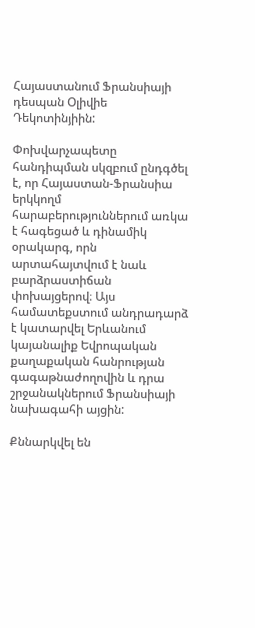Հայաստանում Ֆրանսիայի դեսպան Օլիվիե Դեկոտինյիին:

Փոխվարչապետը հանդիպման սկզբում ընդգծել է, որ Հայաստան-Ֆրանսիա երկկողմ հարաբերություններում առկա է հագեցած և դինամիկ օրակարգ, որն արտահայտվում է նաև բարձրաստիճան փոխայցերով։ Այս համատեքստում անդրադարձ է կատարվել Երևանում կայանալիք Եվրոպական քաղաքական հանրության գագաթնաժողովին և դրա շրջանակներում Ֆրանսիայի նախագահի այցին:

Քննարկվել են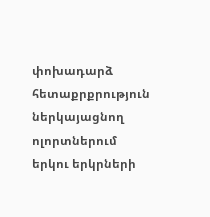փոխադարձ հետաքրքրություն ներկայացնող ոլորտներում երկու երկրների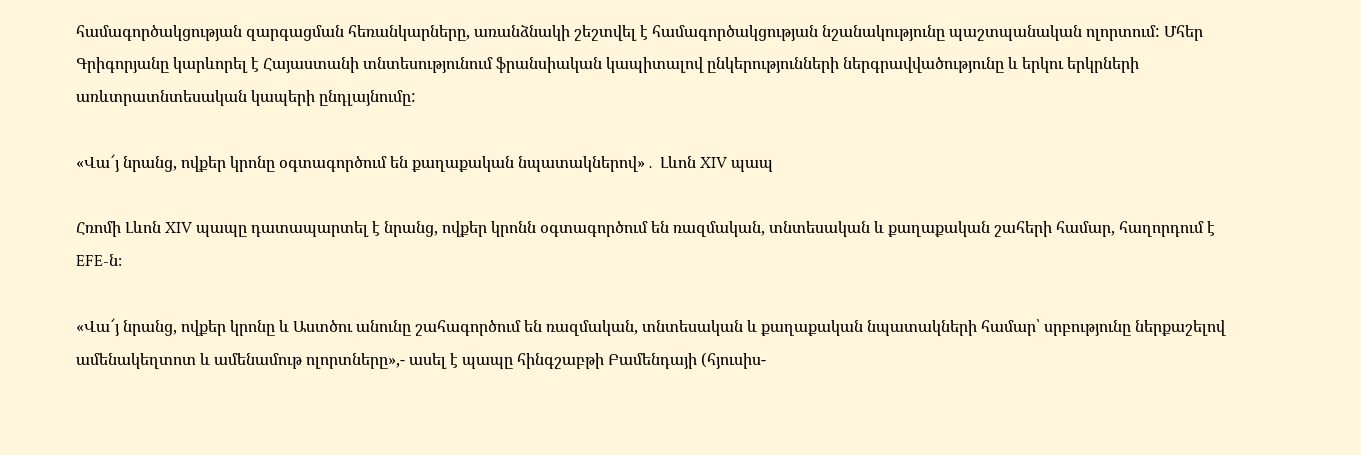համագործակցության զարգացման հեռանկարները, առանձնակի շեշտվել է համագործակցության նշանակությունը պաշտպանական ոլորտում: Մհեր Գրիգորյանը կարևորել է Հայաստանի տնտեսությունում ֆրանսիական կապիտալով ընկերությունների ներգրավվածությունը և երկու երկրների առևտրատնտեսական կապերի ընդլայնումը:

«Վա՜յ նրանց, ովքեր կրոնը օգտագործում են քաղաքական նպատակներով»․ Լևոն XIV պապ

Հռոմի Լևոն XIV պապը դատապարտել է նրանց, ովքեր կրոնն օգտագործում են ռազմական, տնտեսական և քաղաքական շահերի համար, հաղորդում է EFE-ն։

«Վա՜յ նրանց, ովքեր կրոնը և Աստծու անունը շահագործում են ռազմական, տնտեսական և քաղաքական նպատակների համար՝ սրբությունը ներքաշելով ամենակեղտոտ և ամենամութ ոլորտները»,- ասել է պապը հինգշաբթի Բամենդայի (հյուսիս-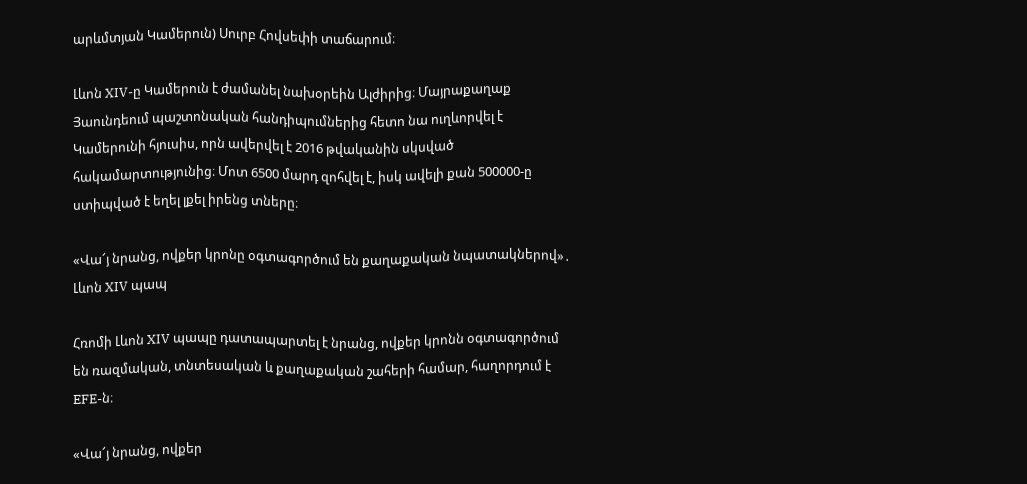արևմտյան Կամերուն) Սուրբ Հովսեփի տաճարում։

Լևոն XIV-ը Կամերուն է ժամանել նախօրեին Ալժիրից։ Մայրաքաղաք Յաունդեում պաշտոնական հանդիպումներից հետո նա ուղևորվել է Կամերունի հյուսիս, որն ավերվել է 2016 թվականին սկսված հակամարտությունից։ Մոտ 6500 մարդ զոհվել է, իսկ ավելի քան 500000-ը ստիպված է եղել լքել իրենց տները։

«Վա՜յ նրանց, ովքեր կրոնը օգտագործում են քաղաքական նպատակներով»․ Լևոն XIV պապ

Հռոմի Լևոն XIV պապը դատապարտել է նրանց, ովքեր կրոնն օգտագործում են ռազմական, տնտեսական և քաղաքական շահերի համար, հաղորդում է EFE-ն։

«Վա՜յ նրանց, ովքեր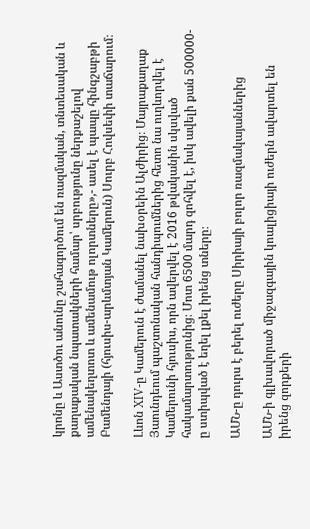կրոնը և Աստծու անունը շահագործում են ռազմական, տնտեսական և քաղաքական նպատակների համար՝ սրբությունը ներքաշելով ամենակեղտոտ և ամենամութ ոլորտները»,- ասել է պապը հինգշաբթի Բամենդայի (հյուսիս-արևմտյան Կամերուն) Սուրբ Հովսեփի տաճարում։

Լևոն XIV-ը Կամերուն է ժամանել նախօրեին Ալժիրից։ Մայրաքաղաք Յաունդեում պաշտոնական հանդիպումներից հետո նա ուղևորվել է Կամերունի հյուսիս, որն ավերվել է 2016 թվականին սկսված հակամարտությունից։ Մոտ 6500 մարդ զոհվել է, իսկ ավելի քան 500000-ը ստիպված է եղել լքել իրենց տները։

ԱՄՆ-ը դուրս է բերել ուժերը Սիրիայի բոլոր ռազմակայաններից

ԱՄՆ-ի գլխավորած միջազգային կոալիցիայի ուժերն ավարտել են իրենց զորքերի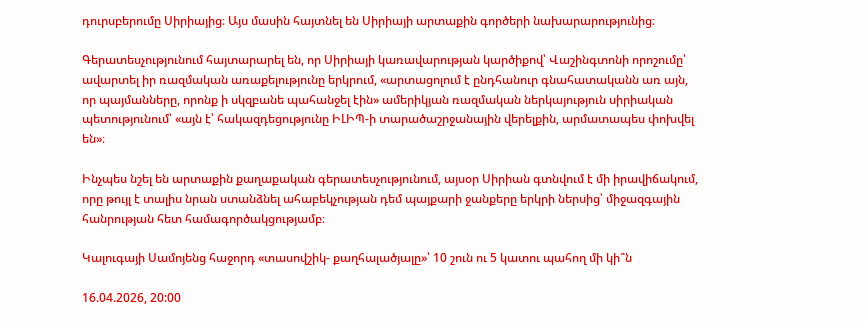դուրսբերումը Սիրիայից։ Այս մասին հայտնել են Սիրիայի արտաքին գործերի նախարարությունից։

Գերատեսչությունում հայտարարել են, որ Սիրիայի կառավարության կարծիքով՝ Վաշինգտոնի որոշումը՝ ավարտել իր ռազմական առաքելությունը երկրում, «արտացոլում է ընդհանուր գնահատականն առ այն, որ պայմանները, որոնք ի սկզբանե պահանջել էին» ամերիկյան ռազմական ներկայություն սիրիական պետությունում՝ «այն է՝ հակազդեցությունը ԻԼԻՊ-ի տարածաշրջանային վերելքին, արմատապես փոխվել են»։

Ինչպես նշել են արտաքին քաղաքական գերատեսչությունում, այսօր Սիրիան գտնվում է մի իրավիճակում, որը թույլ է տալիս նրան ստանձնել ահաբեկչության դեմ պայքարի ջանքերը երկրի ներսից՝ միջազգային հանրության հետ համագործակցությամբ։

Կալուգայի Սամոյենց հաջորդ «տասովշիկ- քաղհալածյալը»՝ 10 շուն ու 5 կատու պահող մի կի՞ն

16.04.2026, 20:00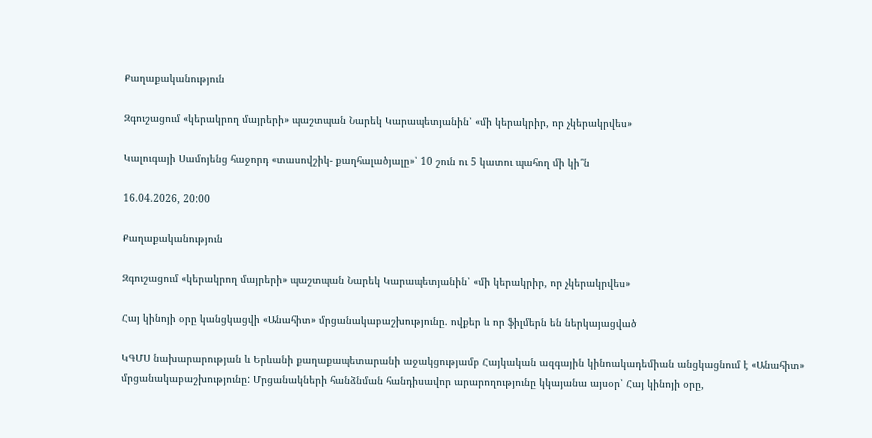Քաղաքականություն

Զգուշացում «կերակրող մայրերի» պաշտպան Նարեկ Կարապետյանին՝ «մի կերակրիր, որ չկերակրվես»

Կալուգայի Սամոյենց հաջորդ «տասովշիկ- քաղհալածյալը»՝ 10 շուն ու 5 կատու պահող մի կի՞ն

16.04.2026, 20:00

Քաղաքականություն

Զգուշացում «կերակրող մայրերի» պաշտպան Նարեկ Կարապետյանին՝ «մի կերակրիր, որ չկերակրվես»

Հայ կինոյի օրը կանցկացվի «Անահիտ» մրցանակաբաշխությունը. ովքեր և որ ֆիլմերն են ներկայացված

ԿԳՄՍ նախարարության և Երևանի քաղաքապետարանի աջակցությամբ Հայկական ազգային կինոակադեմիան անցկացնում է «Անահիտ» մրցանակաբաշխությունը: Մրցանակների հանձնման հանդիսավոր արարողությունը կկայանա այսօր՝ Հայ կինոյի օրը,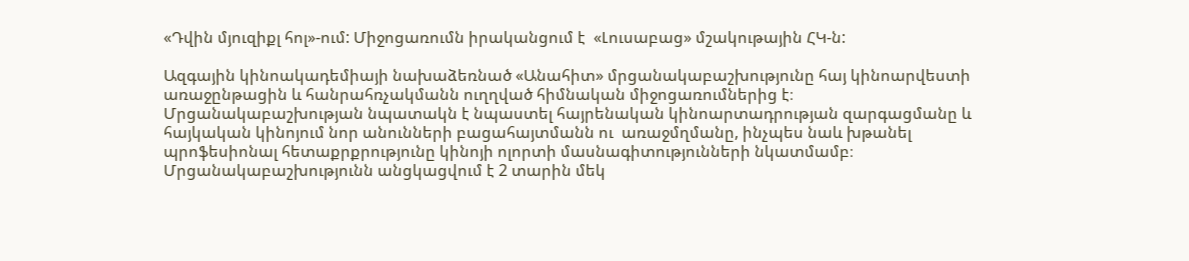«Դվին մյուզիքլ հոլ»-ում: Միջոցառումն իրականցում է  «Լուսաբաց» մշակութային ՀԿ-ն:

Ազգային կինոակադեմիայի նախաձեռնած «Անահիտ» մրցանակաբաշխությունը հայ կինոարվեստի առաջընթացին և հանրահռչակմանն ուղղված հիմնական միջոցառումներից է։ Մրցանակաբաշխության նպատակն է նպաստել հայրենական կինոարտադրության զարգացմանը և հայկական կինոյում նոր անունների բացահայտմանն ու  առաջմղմանը, ինչպես նաև խթանել պրոֆեսիոնալ հետաքրքրությունը կինոյի ոլորտի մասնագիտությունների նկատմամբ։ Մրցանակաբաշխությունն անցկացվում է 2 տարին մեկ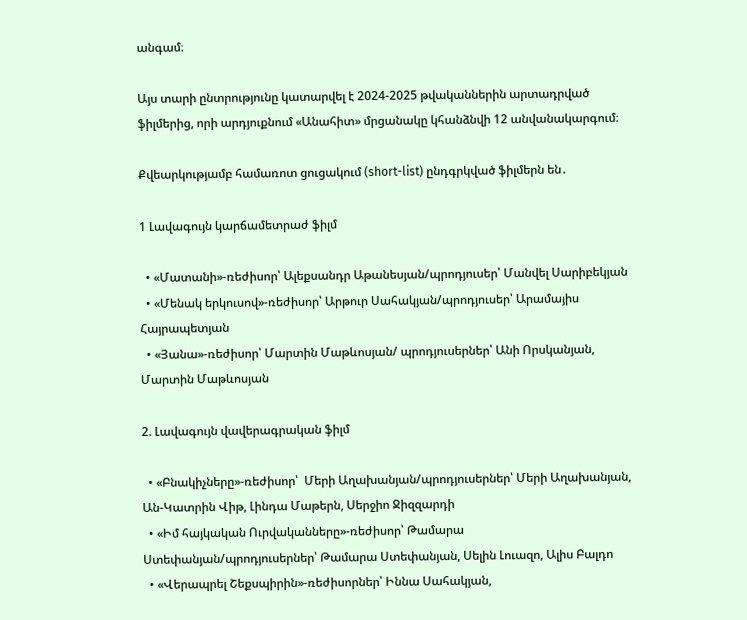անգամ։

Այս տարի ընտրությունը կատարվել է 2024-2025 թվականներին արտադրված ֆիլմերից, որի արդյուքնում «Անահիտ» մրցանակը կհանձնվի 12 անվանակարգում։

Քվեարկությամբ համառոտ ցուցակում (short-list) ընդգրկված ֆիլմերն են․

1 Լավագույն կարճամետրաժ ֆիլմ

  • «Մատանի»-ռեժիսոր՝ Ալեքսանդր Աթանեսյան/պրոդյուսեր՝ Մանվել Սարիբեկյան
  • «Մենակ երկուսով»-ռեժիսոր՝ Արթուր Սահակյան/պրոդյուսեր՝ Արամայիս Հայրապետյան
  • «Յանա»-ռեժիսոր՝ Մարտին Մաթևոսյան/ պրոդյուսերներ՝ Անի Որսկանյան, Մարտին Մաթևոսյան

2. Լավագույն վավերագրական ֆիլմ

  • «Բնակիչները»-ռեժիսոր՝  Մերի Աղախանյան/պրոդյուսերներ՝ Մերի Աղախանյան, Ան-Կատրին Վիթ, Լինդա Մաթերն, Սերջիո Ջիզզարդի
  • «Իմ հայկական Ուրվականները»-ռեժիսոր՝ Թամարա Ստեփանյան/պրոդյուսերներ՝ Թամարա Ստեփանյան, Սելին Լուազո, Ալիս Բալդո
  • «Վերապրել Շեքսպիրին»-ռեժիսորներ՝ Իննա Սահակյան,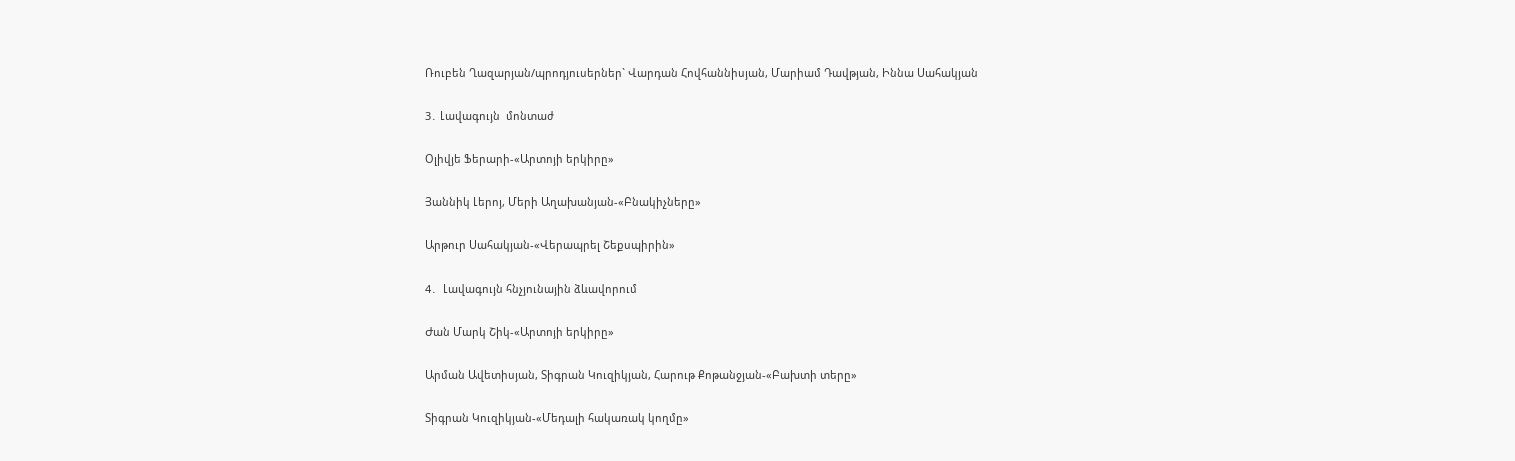Ռուբեն Ղազարյան/պրոդյուսերներ` Վարդան Հովհաննիսյան, Մարիամ Դավթյան, Իննա Սահակյան

3․ Լավագույն  մոնտաժ

Օլիվյե Ֆերարի-«Արտոյի երկիրը»

Յաննիկ Լերոյ, Մերի Աղախանյան-«Բնակիչները»

Արթուր Սահակյան-«Վերապրել Շեքսպիրին»

4․  Լավագույն հնչյունային ձևավորում

Ժան Մարկ Շիկ-«Արտոյի երկիրը»

Արման Ավետիսյան, Տիգրան Կուզիկյան, Հարութ Քոթանջյան-«Բախտի տերը»

Տիգրան Կուզիկյան-«Մեդալի հակառակ կողմը»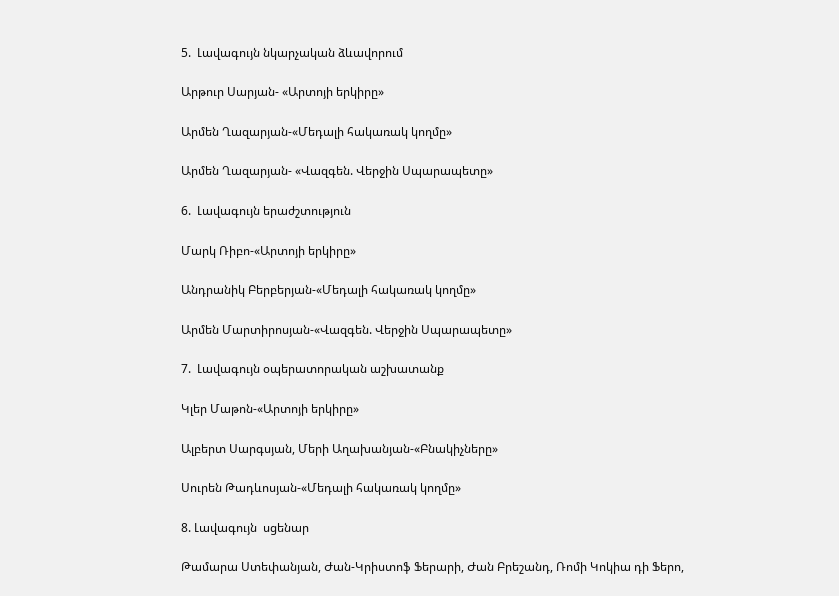5.  Լավագույն նկարչական ձևավորում

Արթուր Սարյան- «Արտոյի երկիրը»

Արմեն Ղազարյան-«Մեդալի հակառակ կողմը»

Արմեն Ղազարյան- «Վազգեն. Վերջին Սպարապետը»

6.  Լավագույն երաժշտություն

Մարկ Ռիբո-«Արտոյի երկիրը»

Անդրանիկ Բերբերյան-«Մեդալի հակառակ կողմը»

Արմեն Մարտիրոսյան-«Վազգեն. Վերջին Սպարապետը»

7.  Լավագույն օպերատորական աշխատանք

Կլեր Մաթոն-«Արտոյի երկիրը»

Ալբերտ Սարգսյան, Մերի Աղախանյան-«Բնակիչները»

Սուրեն Թադևոսյան-«Մեդալի հակառակ կողմը»

8. Լավագույն  սցենար

Թամարա Ստեփանյան, Ժան-Կրիստոֆ Ֆերարի, Ժան Բրեշանդ, Ռոմի Կոկիա դի Ֆերո,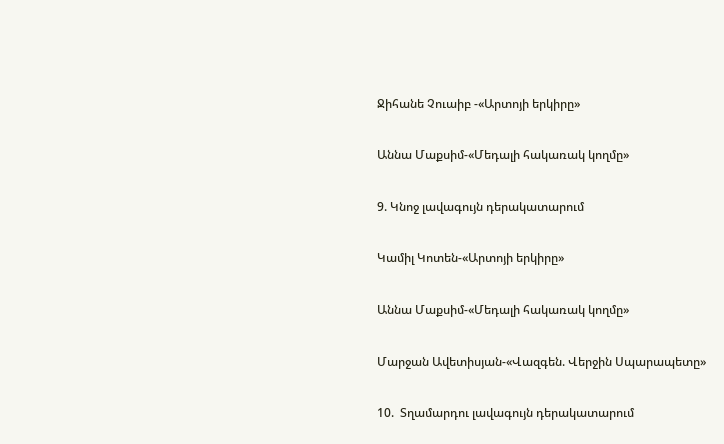Ջիհանե Չուաիբ -«Արտոյի երկիրը»

Աննա Մաքսիմ-«Մեդալի հակառակ կողմը»

9. Կնոջ լավագույն դերակատարում

Կամիլ Կոտեն-«Արտոյի երկիրը»

Աննա Մաքսիմ-«Մեդալի հակառակ կողմը»

Մարջան Ավետիսյան-«Վազգեն. Վերջին Սպարապետը»

10.  Տղամարդու լավագույն դերակատարում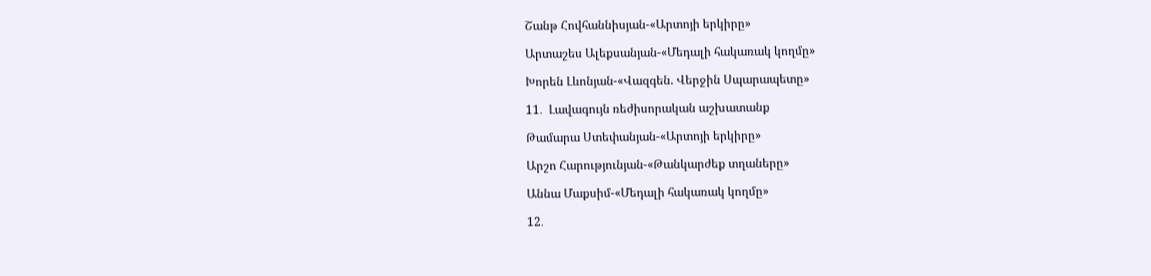Շանթ Հովհաննիսյան-«Արտոյի երկիրը»

Արտաշես Ալեքսանյան-«Մեդալի հակառակ կողմը»

Խորեն Լևոնյան-«Վազգեն. Վերջին Սպարապետը»

11․  Լավագույն ռեժիսորական աշխատանք

Թամարա Ստեփանյան-«Արտոյի երկիրը»

Արշո Հարությունյան-«Թանկարժեք տղաները»

Աննա Մաքսիմ-«Մեդալի հակառակ կողմը»

12․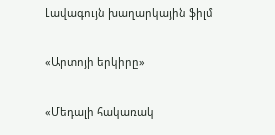Լավագույն խաղարկային ֆիլմ

«Արտոյի երկիրը»

«Մեդալի հակառակ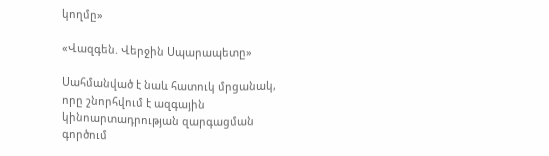կողմը»

«Վազգեն. Վերջին Սպարապետը»

Սահմանված է նաև հատուկ մրցանակ, որը շնորհվում է ազգային կինոարտադրության զարգացման գործում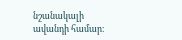նշանակալի ավանդի համար։